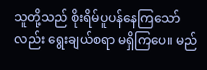သူတို့သည် စိုးရိမ်ပူပန်နေကြသော်လည်း ရွေးချယ်စရာ မရှိကြပေ။ မည်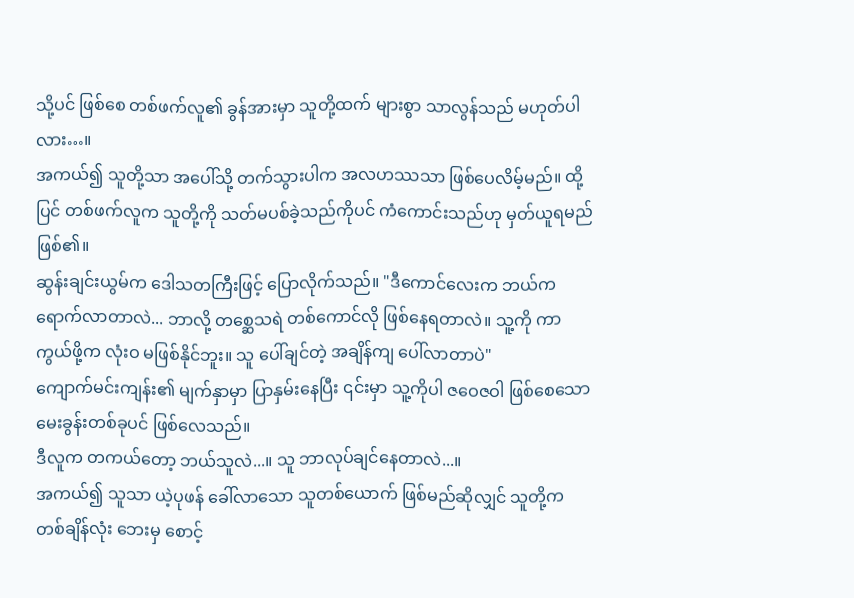သို့ပင် ဖြစ်စေ တစ်ဖက်လူ၏ ခွန်အားမှာ သူတို့ထက် များစွာ သာလွန်သည် မဟုတ်ပါလား…။
အကယ်၍ သူတို့သာ အပေါ်သို့ တက်သွားပါက အလဟဿသာ ဖြစ်ပေလိမ့်မည်။ ထို့ပြင် တစ်ဖက်လူက သူတို့ကို သတ်မပစ်ခဲ့သည်ကိုပင် ကံကောင်းသည်ဟု မှတ်ယူရမည် ဖြစ်၏။
ဆွန်းချင်းယွမ်က ဒေါသတကြီးဖြင့် ပြောလိုက်သည်။ "ဒီကောင်လေးက ဘယ်က ရောက်လာတာလဲ... ဘာလို့ တစ္ဆေသရဲ တစ်ကောင်လို ဖြစ်နေရတာလဲ။ သူ့ကို ကာကွယ်ဖို့က လုံးဝ မဖြစ်နိုင်ဘူး။ သူ ပေါ်ချင်တဲ့ အချိန်ကျ ပေါ်လာတာပဲ"
ကျောက်မင်းကျန်း၏ မျက်နှာမှာ ပြာနှမ်းနေပြီး ၎င်းမှာ သူ့ကိုပါ ဇဝေဇဝါ ဖြစ်စေသော မေးခွန်းတစ်ခုပင် ဖြစ်လေသည်။
ဒီလူက တကယ်တော့ ဘယ်သူလဲ...။ သူ ဘာလုပ်ချင်နေတာလဲ...။
အကယ်၍ သူသာ ယဲ့ပုဖန် ခေါ်လာသော သူတစ်ယောက် ဖြစ်မည်ဆိုလျှင် သူတို့က တစ်ချိန်လုံး ဘေးမှ စောင့်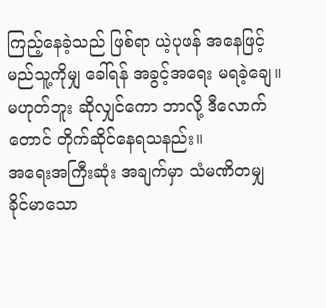ကြည့်နေခဲ့သည် ဖြစ်ရာ ယဲ့ပုဖန် အနေဖြင့် မည်သူ့ကိုမျှ ခေါ်ရန် အခွင့်အရေး မရခဲ့ချေ။
မဟုတ်ဘူး ဆိုလျှင်ကော ဘာလို့ ဒီလောက်တောင် တိုက်ဆိုင်နေရသနည်း။
အရေးအကြီးဆုံး အချက်မှာ သံမဏိတမျှ ခိုင်မာသော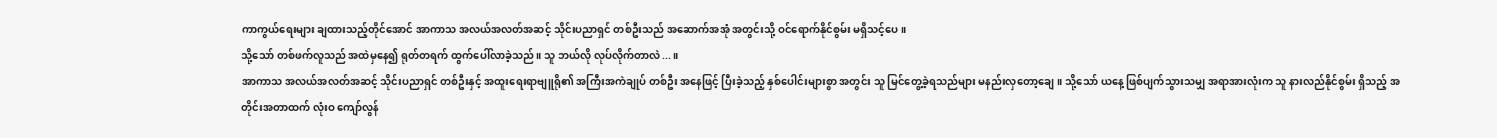ကာကွယ်ရေးများ ချထားသည့်တိုင်အောင် အာကာသ အလယ်အလတ်အဆင့် သိုင်းပညာရှင် တစ်ဦးသည် အဆောက်အအုံ အတွင်းသို့ ဝင်ရောက်နိုင်စွမ်း မရှိသင့်ပေ။
သို့သော် တစ်ဖက်လူသည် အထဲမှနေ၍ ရုတ်တရက် ထွက်ပေါ်လာခဲ့သည်။ သူ ဘယ်လို လုပ်လိုက်တာလဲ...။
အာကာသ အလယ်အလတ်အဆင့် သိုင်းပညာရှင် တစ်ဦးနှင့် အထူးရေးရာဗျူရို၏ အကြီးအကဲချုပ် တစ်ဦး အနေဖြင့် ပြီးခဲ့သည့် နှစ်ပေါင်းများစွာ အတွင်း သူ မြင်တွေ့ခဲ့ရသည်များ မနည်းလှတော့ချေ။ သို့သော် ယနေ့ ဖြစ်ပျက်သွားသမျှ အရာအားလုံးက သူ နားလည်နိုင်စွမ်း ရှိသည့် အတိုင်းအတာထက် လုံးဝ ကျော်လွန်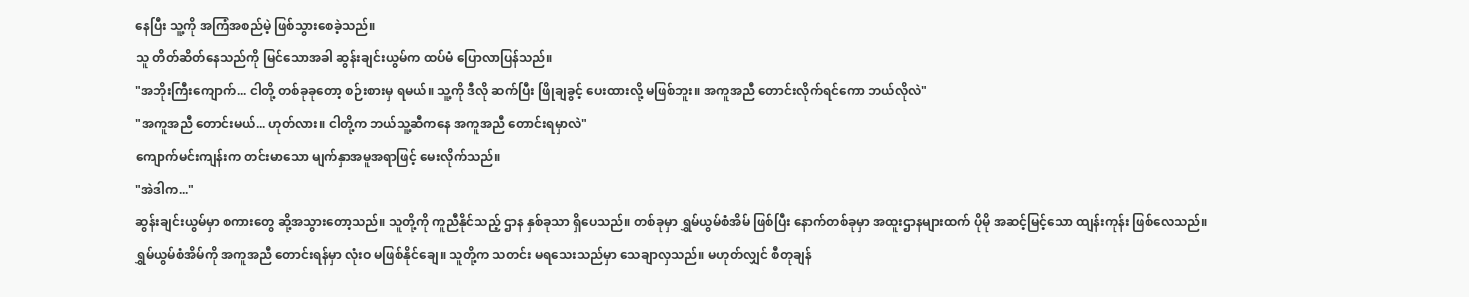နေပြီး သူ့ကို အကြံအစည်မဲ့ ဖြစ်သွားစေခဲ့သည်။
သူ တိတ်ဆိတ်နေသည်ကို မြင်သောအခါ ဆွန်းချင်းယွမ်က ထပ်မံ ပြောလာပြန်သည်။
"အဘိုးကြီးကျောက်... ငါတို့ တစ်ခုခုတော့ စဉ်းစားမှ ရမယ်။ သူ့ကို ဒီလို ဆက်ပြီး ဖြိုချခွင့် ပေးထားလို့ မဖြစ်ဘူး။ အကူအညီ တောင်းလိုက်ရင်ကော ဘယ်လိုလဲ"
"အကူအညီ တောင်းမယ်... ဟုတ်လား။ ငါတို့က ဘယ်သူ့ဆီကနေ အကူအညီ တောင်းရမှာလဲ"
ကျောက်မင်းကျန်းက တင်းမာသော မျက်နှာအမူအရာဖြင့် မေးလိုက်သည်။
"အဲဒါက..."
ဆွန်းချင်းယွမ်မှာ စကားတွေ ဆို့အသွားတော့သည်။ သူတို့ကို ကူညီနိုင်သည့် ဌာန နှစ်ခုသာ ရှိပေသည်။ တစ်ခုမှာ ရွှမ်ယွမ်စံအိမ် ဖြစ်ပြီး နောက်တစ်ခုမှာ အထူးဌာနများထက် ပိုမို အဆင့်မြင့်သော ထျန်းကုန်း ဖြစ်လေသည်။
ရွှမ်ယွမ်စံအိမ်ကို အကူအညီ တောင်းရန်မှာ လုံးဝ မဖြစ်နိုင်ချေ။ သူတို့က သတင်း မရသေးသည်မှာ သေချာလှသည်။ မဟုတ်လျှင် စီတုချန်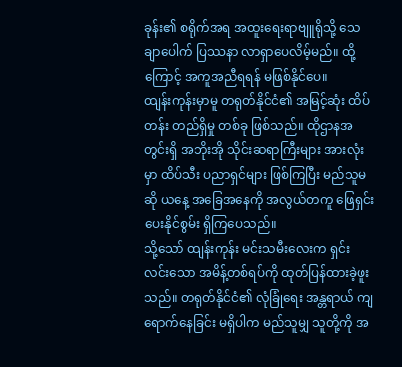ခုန်း၏ စရိုက်အရ အထူးရေးရာဗျူရိုသို့ သေချာပေါက် ပြဿနာ လာရှာပေလိမ့်မည်။ ထို့ကြောင့် အကူအညီရရန် မဖြစ်နိုင်ပေ။
ထျန်းကုန်းမှာမူ တရုတ်နိုင်ငံ၏ အမြင့်ဆုံး ထိပ်တန်း တည်ရှိမှု တစ်ခု ဖြစ်သည်။ ထိုဌာနအတွင်းရှိ အဘိုးအို သိုင်းဆရာကြီးများ အားလုံးမှာ ထိပ်သီး ပညာရှင်များ ဖြစ်ကြပြီး မည်သူမဆို ယနေ့ အခြေအနေကို အလွယ်တကူ ဖြေရှင်းပေးနိုင်စွမ်း ရှိကြပေသည်။
သို့သော် ထျန်းကုန်း မင်းသမီးလေးက ရှင်းလင်းသော အမိန့်တစ်ရပ်ကို ထုတ်ပြန်ထားခဲ့ဖူးသည်။ တရုတ်နိုင်ငံ၏ လုံခြုံရေး အန္တရာယ် ကျရောက်နေခြင်း မရှိပါက မည်သူမျှ သူတို့ကို အ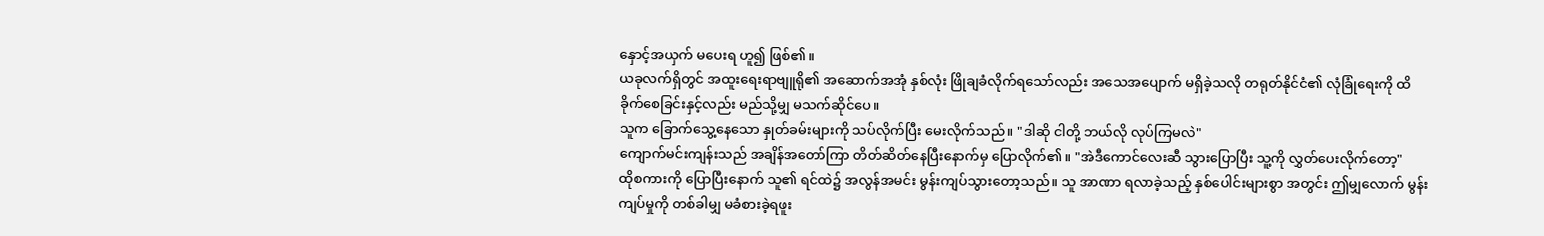နှောင့်အယှက် မပေးရ ဟူ၍ ဖြစ်၏။
ယခုလက်ရှိတွင် အထူးရေးရာဗျူရို၏ အဆောက်အအုံ နှစ်လုံး ဖြိုချခံလိုက်ရသော်လည်း အသေအပျောက် မရှိခဲ့သလို တရုတ်နိုင်ငံ၏ လုံခြုံရေးကို ထိခိုက်စေခြင်းနှင့်လည်း မည်သို့မျှ မသက်ဆိုင်ပေ။
သူက ခြောက်သွေ့နေသော နှုတ်ခမ်းများကို သပ်လိုက်ပြီး မေးလိုက်သည်။ "ဒါဆို ငါတို့ ဘယ်လို လုပ်ကြမလဲ"
ကျောက်မင်းကျန်းသည် အချိန်အတော်ကြာ တိတ်ဆိတ်နေပြီးနောက်မှ ပြောလိုက်၏။ "အဲဒီကောင်လေးဆီ သွားပြောပြီး သူ့ကို လွှတ်ပေးလိုက်တော့"
ထိုစကားကို ပြောပြီးနောက် သူ၏ ရင်ထဲ၌ အလွန်အမင်း မွန်းကျပ်သွားတော့သည်။ သူ အာဏာ ရလာခဲ့သည့် နှစ်ပေါင်းများစွာ အတွင်း ဤမျှလောက် မွန်းကျပ်မှုကို တစ်ခါမျှ မခံစားခဲ့ရဖူး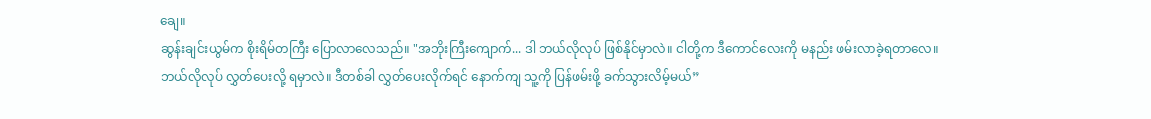ချေ။
ဆွန်းချင်းယွမ်က စိုးရိမ်တကြီး ပြောလာလေသည်။ "အဘိုးကြီးကျောက်... ဒါ ဘယ်လိုလုပ် ဖြစ်နိုင်မှာလဲ။ ငါတို့က ဒီကောင်လေးကို မနည်း ဖမ်းလာခဲ့ရတာလေ။ ဘယ်လိုလုပ် လွှတ်ပေးလို့ ရမှာလဲ။ ဒီတစ်ခါ လွှတ်ပေးလိုက်ရင် နောက်ကျ သူ့ကို ပြန်ဖမ်းဖို့ ခက်သွားလိမ့်မယ်”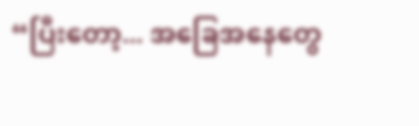“ပြီးတော့... အခြေအနေတွေ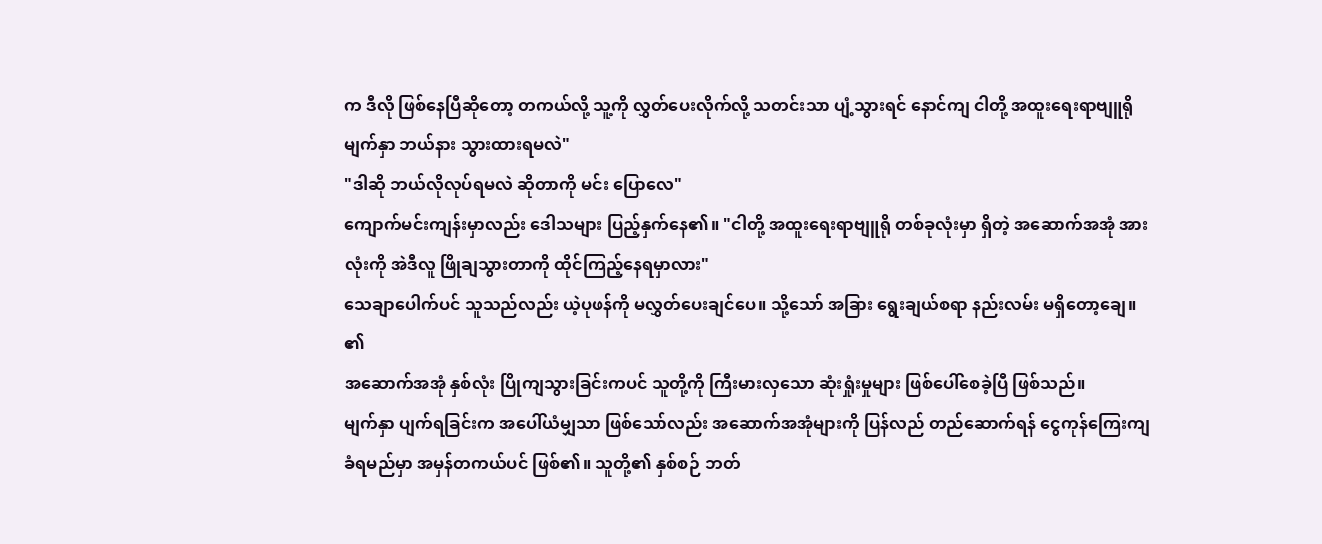က ဒီလို ဖြစ်နေပြီဆိုတော့ တကယ်လို့ သူ့ကို လွှတ်ပေးလိုက်လို့ သတင်းသာ ပျံ့သွားရင် နောင်ကျ ငါတို့ အထူးရေးရာဗျူရို မျက်နှာ ဘယ်နား သွားထားရမလဲ"
"ဒါဆို ဘယ်လိုလုပ်ရမလဲ ဆိုတာကို မင်း ပြောလေ"
ကျောက်မင်းကျန်းမှာလည်း ဒေါသများ ပြည့်နှက်နေ၏။ "ငါတို့ အထူးရေးရာဗျူရို တစ်ခုလုံးမှာ ရှိတဲ့ အဆောက်အအုံ အားလုံးကို အဲဒီလူ ဖြိုချသွားတာကို ထိုင်ကြည့်နေရမှာလား"
သေချာပေါက်ပင် သူသည်လည်း ယဲ့ပုဖန်ကို မလွှတ်ပေးချင်ပေ။ သို့သော် အခြား ရွေးချယ်စရာ နည်းလမ်း မရှိတော့ချေ။ ၏
အဆောက်အအုံ နှစ်လုံး ပြိုကျသွားခြင်းကပင် သူတို့ကို ကြီးမားလှသော ဆုံးရှုံးမှုများ ဖြစ်ပေါ်စေခဲ့ပြီ ဖြစ်သည်။
မျက်နှာ ပျက်ရခြင်းက အပေါ်ယံမျှသာ ဖြစ်သော်လည်း အဆောက်အအုံများကို ပြန်လည် တည်ဆောက်ရန် ငွေကုန်ကြေးကျ ခံရမည်မှာ အမှန်တကယ်ပင် ဖြစ်၏။ သူတို့၏ နှစ်စဉ် ဘတ်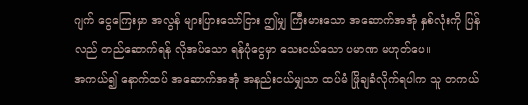ဂျက် ငွေကြေးမှာ အလွန် များပြားသော်ငြား ဤမျှ ကြီးမားသော အဆောက်အအုံ နှစ်လုံးကို ပြန်လည် တည်ဆောက်ရန် လိုအပ်သော ရန်ပုံငွေမှာ သေးငယ်သော ပမာဏ မဟုတ်ပေ။
အကယ်၍ နောက်ထပ် အဆောက်အအုံ အနည်းငယ်မျှသာ ထပ်မံ ဖြိုချခံလိုက်ရပါက သူ တကယ်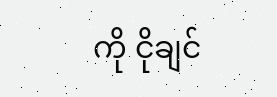ကို ငိုချင်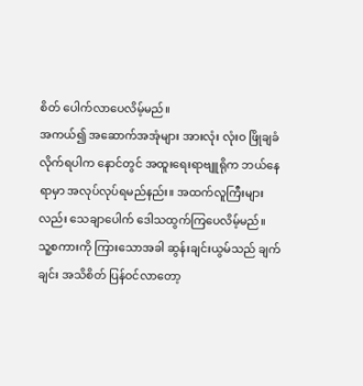စိတ် ပေါက်လာပေလိမ့်မည်။
အကယ်၍ အဆောက်အအုံများ အားလုံး လုံးဝ ဖြိုချခံလိုက်ရပါက နောင်တွင် အထူးရေးရာဗျူရိုက ဘယ်နေရာမှာ အလုပ်လုပ်ရမည်နည်း။ အထက်လူကြီးများလည်း သေချာပေါက် ဒေါသထွက်ကြပေလိမ့်မည်။
သူ့စကားကို ကြားသောအခါ ဆွန်းချင်းယွမ်သည် ချက်ချင်း အသိစိတ် ပြန်ဝင်လာတော့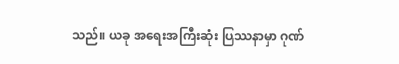သည်။ ယခု အရေးအကြီးဆုံး ပြဿနာမှာ ဂုဏ်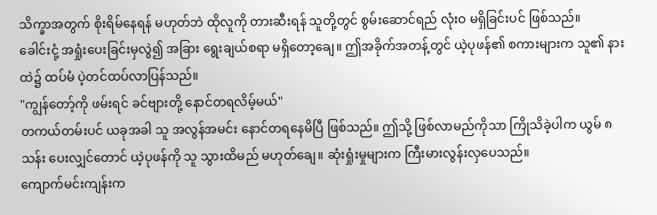သိက္ခာအတွက် စိုးရိမ်နေရန် မဟုတ်ဘဲ ထိုလူကို တားဆီးရန် သူတို့တွင် စွမ်းဆောင်ရည် လုံးဝ မရှိခြင်းပင် ဖြစ်သည်။
ခေါင်းငုံ့ အရှုံးပေးခြင်းမှလွဲ၍ အခြား ရွေးချယ်စရာ မရှိတော့ချေ။ ဤအခိုက်အတန့်တွင် ယဲ့ပုဖန်၏ စကားများက သူ၏ နားထဲ၌ ထပ်မံ ပဲ့တင်ထပ်လာပြန်သည်။
"ကျွန်တော့်ကို ဖမ်းရင် ခင်ဗျားတို့ နောင်တရလိမ့်မယ်"
တကယ်တမ်းပင် ယခုအခါ သူ အလွန်အမင်း နောင်တရနေမိပြီ ဖြစ်သည်။ ဤသို့ ဖြစ်လာမည်ကိုသာ ကြိုသိခဲ့ပါက ယွမ် ၈ သန်း ပေးလျှင်တောင် ယဲ့ပုဖန်ကို သူ သွားထိမည် မဟုတ်ချေ။ ဆုံးရှုံးမှုများက ကြီးမားလွန်းလှပေသည်။
ကျောက်မင်းကျန်းက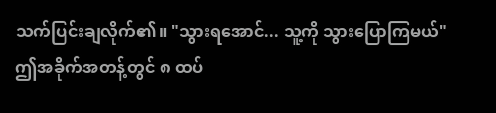သက်ပြင်းချလိုက်၏။ "သွားရအောင်... သူ့ကို သွားပြောကြမယ်"
ဤအခိုက်အတန့်တွင် ၈ ထပ်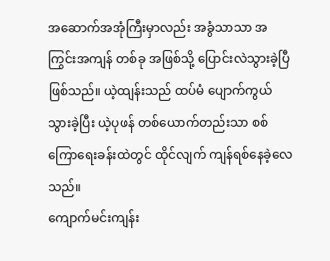အဆောက်အအုံကြီးမှာလည်း အခွံသာသာ အကြွင်းအကျန် တစ်ခု အဖြစ်သို့ ပြောင်းလဲသွားခဲ့ပြီ ဖြစ်သည်။ ယဲ့ထျန်းသည် ထပ်မံ ပျောက်ကွယ်သွားခဲ့ပြီး ယဲ့ပုဖန် တစ်ယောက်တည်းသာ စစ်ကြောရေးခန်းထဲတွင် ထိုင်လျက် ကျန်ရစ်နေခဲ့လေသည်။
ကျောက်မင်းကျန်း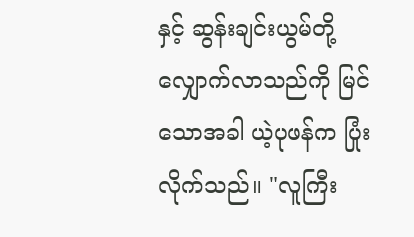နှင့် ဆွန်းချင်းယွမ်တို့ လျှောက်လာသည်ကို မြင်သောအခါ ယဲ့ပုဖန်က ပြုံးလိုက်သည်။ "လူကြီး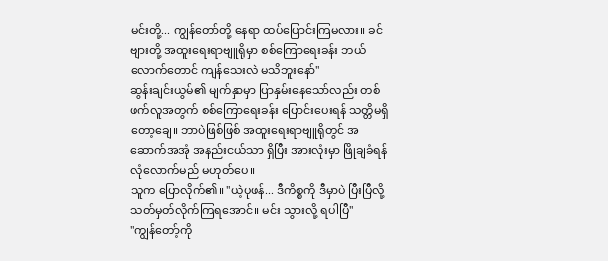မင်းတို့... ကျွန်တော်တို့ နေရာ ထပ်ပြောင်းကြမလား။ ခင်ဗျားတို့ အထူးရေးရာဗျူရိုမှာ စစ်ကြောရေးခန်း ဘယ်လောက်တောင် ကျန်သေးလဲ မသိဘူးနော်"
ဆွန်းချင်းယွမ်၏ မျက်နှာမှာ ပြာနှမ်းနေသော်လည်း တစ်ဖက်လူအတွက် စစ်ကြောရေးခန်း ပြောင်းပေးရန် သတ္တိမရှိတော့ချေ။ ဘာပဲဖြစ်ဖြစ် အထူးရေးရာဗျူရိုတွင် အဆောက်အအုံ အနည်းငယ်သာ ရှိပြီး အားလုံးမှာ ဖြိုချခံရန် လုံလောက်မည် မဟုတ်ပေ။
သူက ပြောလိုက်၏။ "ယဲ့ပုဖန်... ဒီကိစ္စကို ဒီမှာပဲ ပြီးပြီလို့ သတ်မှတ်လိုက်ကြရအောင်။ မင်း သွားလို့ ရပါပြီ"
"ကျွန်တော့်ကို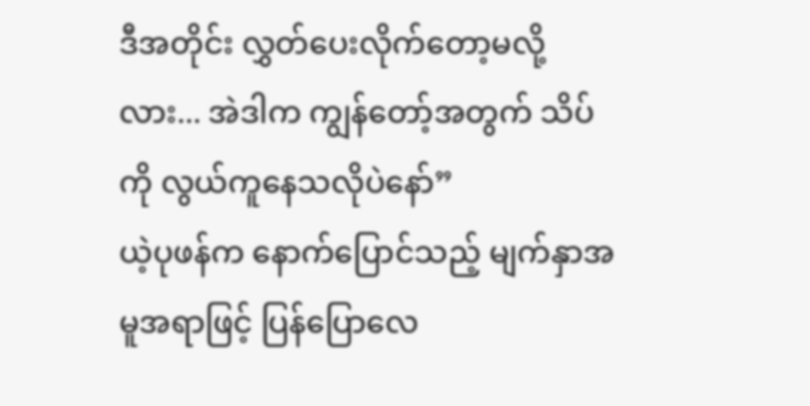ဒီအတိုင်း လွှတ်ပေးလိုက်တော့မလို့လား... အဲဒါက ကျွန်တော့်အတွက် သိပ်ကို လွယ်ကူနေသလိုပဲနော်”
ယဲ့ပုဖန်က နောက်ပြောင်သည့် မျက်နှာအမူအရာဖြင့် ပြန်ပြောလေ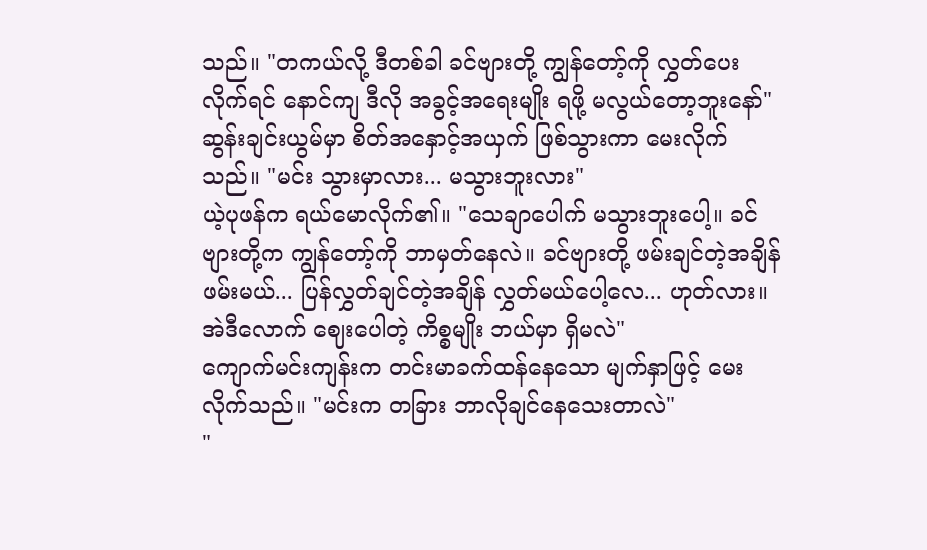သည်။ "တကယ်လို့ ဒီတစ်ခါ ခင်ဗျားတို့ ကျွန်တော့်ကို လွှတ်ပေးလိုက်ရင် နောင်ကျ ဒီလို အခွင့်အရေးမျိုး ရဖို့ မလွယ်တော့ဘူးနော်"
ဆွန်းချင်းယွမ်မှာ စိတ်အနှောင့်အယှက် ဖြစ်သွားကာ မေးလိုက်သည်။ "မင်း သွားမှာလား... မသွားဘူးလား"
ယဲ့ပုဖန်က ရယ်မောလိုက်၏။ "သေချာပေါက် မသွားဘူးပေါ့။ ခင်ဗျားတို့က ကျွန်တော့်ကို ဘာမှတ်နေလဲ။ ခင်ဗျားတို့ ဖမ်းချင်တဲ့အချိန် ဖမ်းမယ်... ပြန်လွှတ်ချင်တဲ့အချိန် လွှတ်မယ်ပေါ့လေ... ဟုတ်လား။ အဲဒီလောက် ဈေးပေါတဲ့ ကိစ္စမျိုး ဘယ်မှာ ရှိမလဲ"
ကျောက်မင်းကျန်းက တင်းမာခက်ထန်နေသော မျက်နှာဖြင့် မေးလိုက်သည်။ "မင်းက တခြား ဘာလိုချင်နေသေးတာလဲ"
"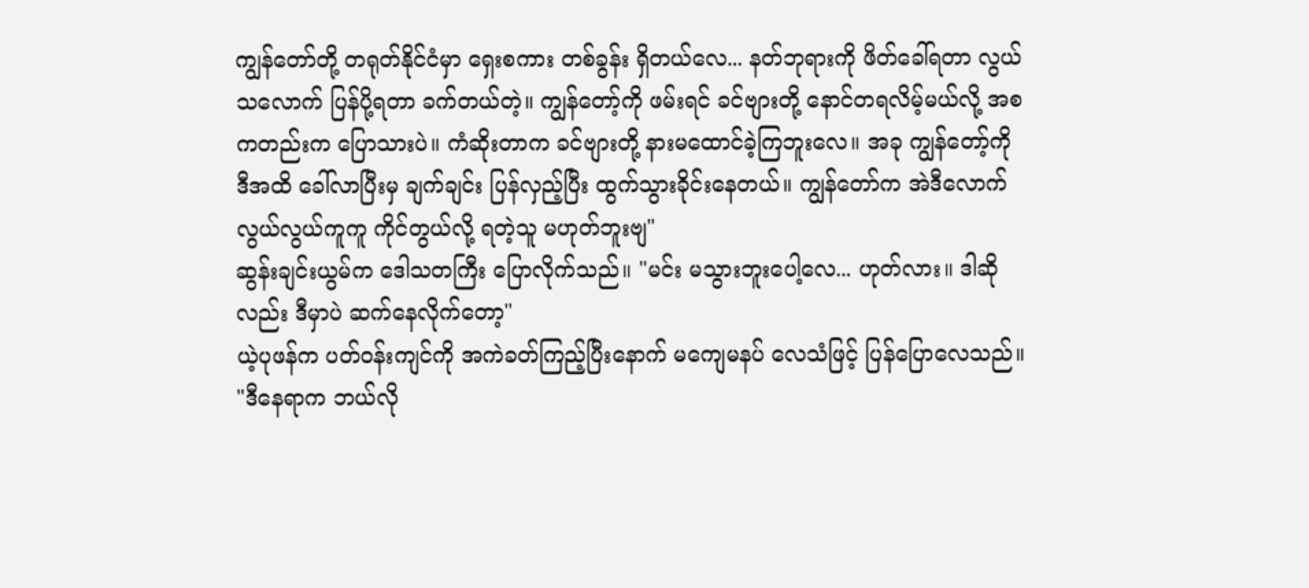ကျွန်တော်တို့ တရုတ်နိုင်ငံမှာ ရှေးစကား တစ်ခွန်း ရှိတယ်လေ... နတ်ဘုရားကို ဖိတ်ခေါ်ရတာ လွယ်သလောက် ပြန်ပို့ရတာ ခက်တယ်တဲ့။ ကျွန်တော့်ကို ဖမ်းရင် ခင်ဗျားတို့ နောင်တရလိမ့်မယ်လို့ အစကတည်းက ပြောသားပဲ။ ကံဆိုးတာက ခင်ဗျားတို့ နားမထောင်ခဲ့ကြဘူးလေ။ အခု ကျွန်တော့်ကို ဒီအထိ ခေါ်လာပြီးမှ ချက်ချင်း ပြန်လှည့်ပြီး ထွက်သွားခိုင်းနေတယ်။ ကျွန်တော်က အဲဒီလောက် လွယ်လွယ်ကူကူ ကိုင်တွယ်လို့ ရတဲ့သူ မဟုတ်ဘူးဗျ"
ဆွန်းချင်းယွမ်က ဒေါသတကြီး ပြောလိုက်သည်။ "မင်း မသွားဘူးပေါ့လေ... ဟုတ်လား။ ဒါဆိုလည်း ဒီမှာပဲ ဆက်နေလိုက်တော့"
ယဲ့ပုဖန်က ပတ်ဝန်းကျင်ကို အကဲခတ်ကြည့်ပြီးနောက် မကျေမနပ် လေသံဖြင့် ပြန်ပြောလေသည်။ "ဒီနေရာက ဘယ်လို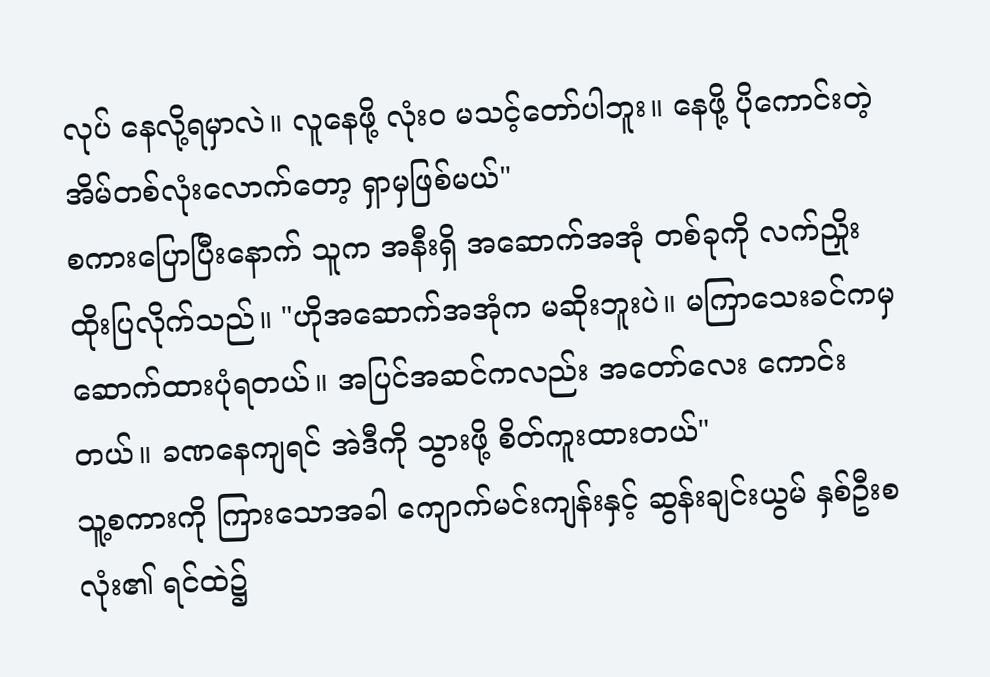လုပ် နေလို့ရမှာလဲ။ လူနေဖို့ လုံးဝ မသင့်တော်ပါဘူး။ နေဖို့ ပိုကောင်းတဲ့ အိမ်တစ်လုံးလောက်တော့ ရှာမှဖြစ်မယ်"
စကားပြောပြီးနောက် သူက အနီးရှိ အဆောက်အအုံ တစ်ခုကို လက်ညှိုးထိုးပြလိုက်သည်။ "ဟိုအဆောက်အအုံက မဆိုးဘူးပဲ။ မကြာသေးခင်ကမှ ဆောက်ထားပုံရတယ်။ အပြင်အဆင်ကလည်း အတော်လေး ကောင်းတယ်။ ခဏနေကျရင် အဲဒီကို သွားဖို့ စိတ်ကူးထားတယ်"
သူ့စကားကို ကြားသောအခါ ကျောက်မင်းကျန်းနှင့် ဆွန်းချင်းယွမ် နှစ်ဦးစလုံး၏ ရင်ထဲ၌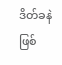ဒိတ်ခနဲ ဖြစ်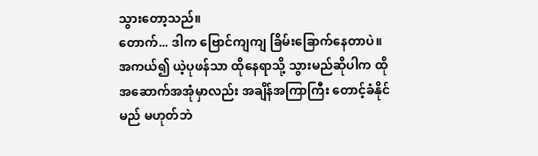သွားတော့သည်။
တောက်... ဒါက ဗြောင်ကျကျ ခြိမ်းခြောက်နေတာပဲ။
အကယ်၍ ယဲ့ပုဖန်သာ ထိုနေရာသို့ သွားမည်ဆိုပါက ထိုအဆောက်အအုံမှာလည်း အချိန်အကြာကြီး တောင့်ခံနိုင်မည် မဟုတ်ဘဲ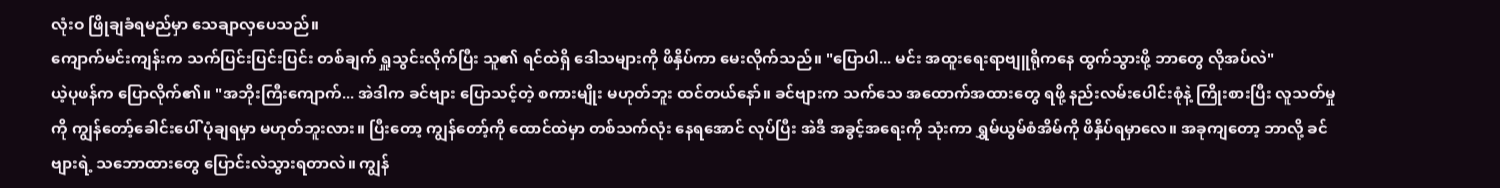လုံးဝ ဖြိုချခံရမည်မှာ သေချာလှပေသည်။
ကျောက်မင်းကျန်းက သက်ပြင်းပြင်းပြင်း တစ်ချက် ရှူသွင်းလိုက်ပြီး သူ၏ ရင်ထဲရှိ ဒေါသများကို ဖိနှိပ်ကာ မေးလိုက်သည်။ "ပြောပါ... မင်း အထူးရေးရာဗျူရိုကနေ ထွက်သွားဖို့ ဘာတွေ လိုအပ်လဲ"
ယဲ့ပုဖန်က ပြောလိုက်၏။ "အဘိုးကြီးကျောက်... အဲဒါက ခင်ဗျား ပြောသင့်တဲ့ စကားမျိုး မဟုတ်ဘူး ထင်တယ်နော်။ ခင်ဗျားက သက်သေ အထောက်အထားတွေ ရဖို့ နည်းလမ်းပေါင်းစုံနဲ့ ကြိုးစားပြီး လူသတ်မှုကို ကျွန်တော့်ခေါင်းပေါ် ပုံချရမှာ မဟုတ်ဘူးလား။ ပြီးတော့ ကျွန်တော့်ကို ထောင်ထဲမှာ တစ်သက်လုံး နေရအောင် လုပ်ပြီး အဲဒီ အခွင့်အရေးကို သုံးကာ ရွှမ်ယွမ်စံအိမ်ကို ဖိနှိပ်ရမှာလေ။ အခုကျတော့ ဘာလို့ ခင်ဗျားရဲ့ သဘောထားတွေ ပြောင်းလဲသွားရတာလဲ။ ကျွန်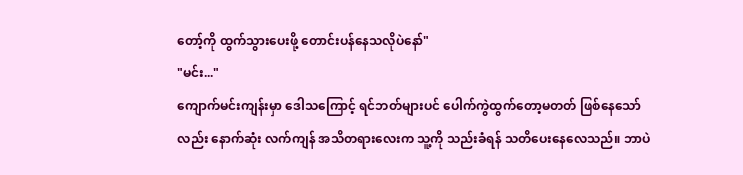တော့်ကို ထွက်သွားပေးဖို့ တောင်းပန်နေသလိုပဲနော်"
"မင်း..."
ကျောက်မင်းကျန်းမှာ ဒေါသကြောင့် ရင်ဘတ်များပင် ပေါက်ကွဲထွက်တော့မတတ် ဖြစ်နေသော်လည်း နောက်ဆုံး လက်ကျန် အသိတရားလေးက သူ့ကို သည်းခံရန် သတိပေးနေလေသည်။ ဘာပဲ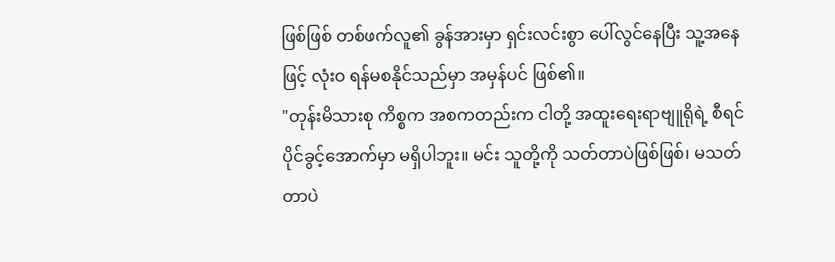ဖြစ်ဖြစ် တစ်ဖက်လူ၏ ခွန်အားမှာ ရှင်းလင်းစွာ ပေါ်လွင်နေပြီး သူ့အနေဖြင့် လုံးဝ ရန်မစနိုင်သည်မှာ အမှန်ပင် ဖြစ်၏။
"တုန်းမိသားစု ကိစ္စက အစကတည်းက ငါတို့ အထူးရေးရာဗျူရိုရဲ့ စီရင်ပိုင်ခွင့်အောက်မှာ မရှိပါဘူး။ မင်း သူတို့ကို သတ်တာပဲဖြစ်ဖြစ်၊ မသတ်တာပဲ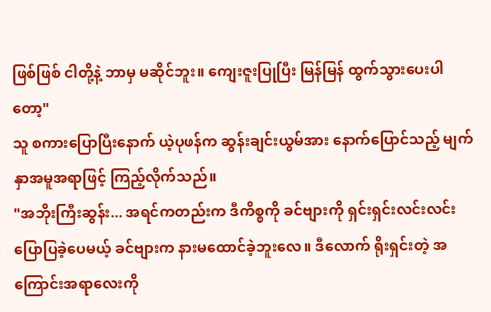ဖြစ်ဖြစ် ငါတို့နဲ့ ဘာမှ မဆိုင်ဘူး။ ကျေးဇူးပြုပြီး မြန်မြန် ထွက်သွားပေးပါတော့"
သူ စကားပြောပြီးနောက် ယဲ့ပုဖန်က ဆွန်းချင်းယွမ်အား နောက်ပြောင်သည့် မျက်နှာအမူအရာဖြင့် ကြည့်လိုက်သည်။
"အဘိုးကြီးဆွန်း... အရင်ကတည်းက ဒီကိစ္စကို ခင်ဗျားကို ရှင်းရှင်းလင်းလင်း ပြောပြခဲ့ပေမယ့် ခင်ဗျားက နားမထောင်ခဲ့ဘူးလေ။ ဒီလောက် ရိုးရှင်းတဲ့ အကြောင်းအရာလေးကို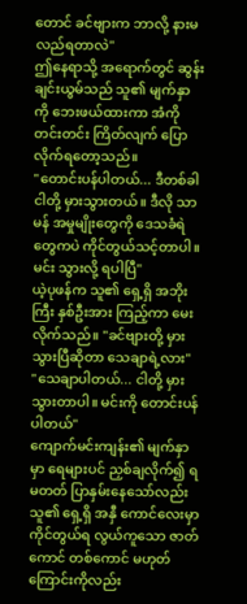တောင် ခင်ဗျားက ဘာလို့ နားမလည်ရတာလဲ"
ဤနေရာသို့ အရောက်တွင် ဆွန်းချင်းယွမ်သည် သူ၏ မျက်နှာကို ဘေးဖယ်ထားကာ အံကို တင်းတင်း ကြိတ်လျက် ပြောလိုက်ရတော့သည်။
"တောင်းပန်ပါတယ်... ဒီတစ်ခါ ငါတို့ မှားသွားတယ်။ ဒီလို သာမန် အမှုမျိုးတွေကို ဒေသခံရဲတွေကပဲ ကိုင်တွယ်သင့်တာပါ။ မင်း သွားလို့ ရပါပြီ"
ယဲ့ပုဖန်က သူ၏ ရှေ့ရှိ အဘိုးကြီး နှစ်ဦးအား ကြည့်ကာ မေးလိုက်သည်။ "ခင်ဗျားတို့ မှားသွားပြီဆိုတာ သေချာရဲ့လား"
"သေချာပါတယ်... ငါတို့ မှားသွားတာပါ။ မင်းကို တောင်းပန်ပါတယ်"
ကျောက်မင်းကျန်း၏ မျက်နှာမှာ ရေများပင် ညှစ်ချလိုက်၍ ရမတတ် ပြာနှမ်းနေသော်လည်း သူ၏ ရှေ့ရှိ အနှီ ကောင်လေးမှာ ကိုင်တွယ်ရ လွယ်ကူသော ဇာတ်ကောင် တစ်ကောင် မဟုတ်ကြောင်းကိုလည်း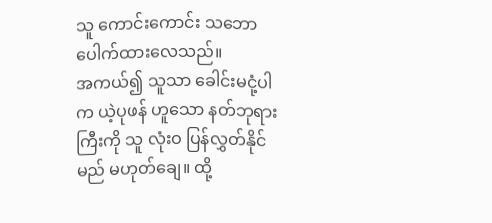သူ ကောင်းကောင်း သဘောပေါက်ထားလေသည်။
အကယ်၍ သူသာ ခေါင်းမငုံ့ပါက ယဲ့ပုဖန် ဟူသော နတ်ဘုရားကြီးကို သူ လုံးဝ ပြန်လွှတ်နိုင်မည် မဟုတ်ချေ။ ထို့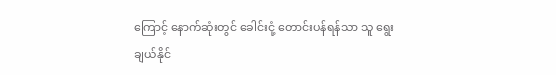ကြောင့် နောက်ဆုံးတွင် ခေါင်းငုံ့ တောင်းပန်ရန်သာ သူ ရွေးချယ်နိုင်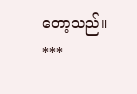တော့သည်။
***